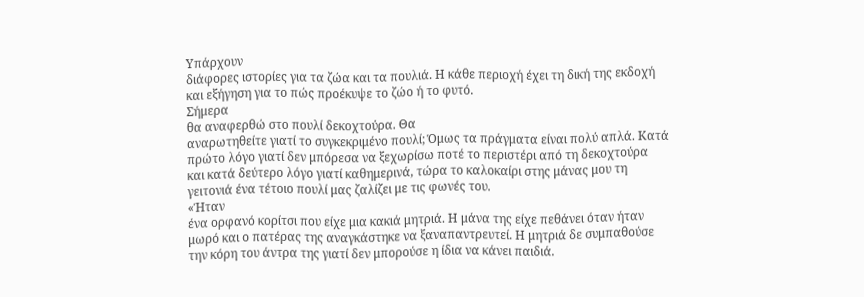Υπάρχουν
διάφορες ιστορίες για τα ζώα και τα πουλιά. Η κάθε περιοχή έχει τη δική της εκδοχή
και εξήγηση για το πώς προέκυψε το ζώο ή το φυτό.
Σήμερα
θα αναφερθώ στο πουλί δεκοχτούρα. Θα
αναρωτηθείτε γιατί το συγκεκριμένο πουλί; Όμως τα πράγματα είναι πολύ απλά. Κατά
πρώτο λόγο γιατί δεν μπόρεσα να ξεχωρίσω ποτέ το περιστέρι από τη δεκοχτούρα
και κατά δεύτερο λόγο γιατί καθημερινά, τώρα το καλοκαίρι στης μάνας μου τη
γειτονιά ένα τέτοιο πουλί μας ζαλίζει με τις φωνές του.
«Ήταν
ένα ορφανό κορίτσι που είχε μια κακιά μητριά. Η μάνα της είχε πεθάνει όταν ήταν
μωρό και ο πατέρας της αναγκάστηκε να ξαναπαντρευτεί. Η μητριά δε συμπαθούσε
την κόρη του άντρα της γιατί δεν μπορούσε η ίδια να κάνει παιδιά.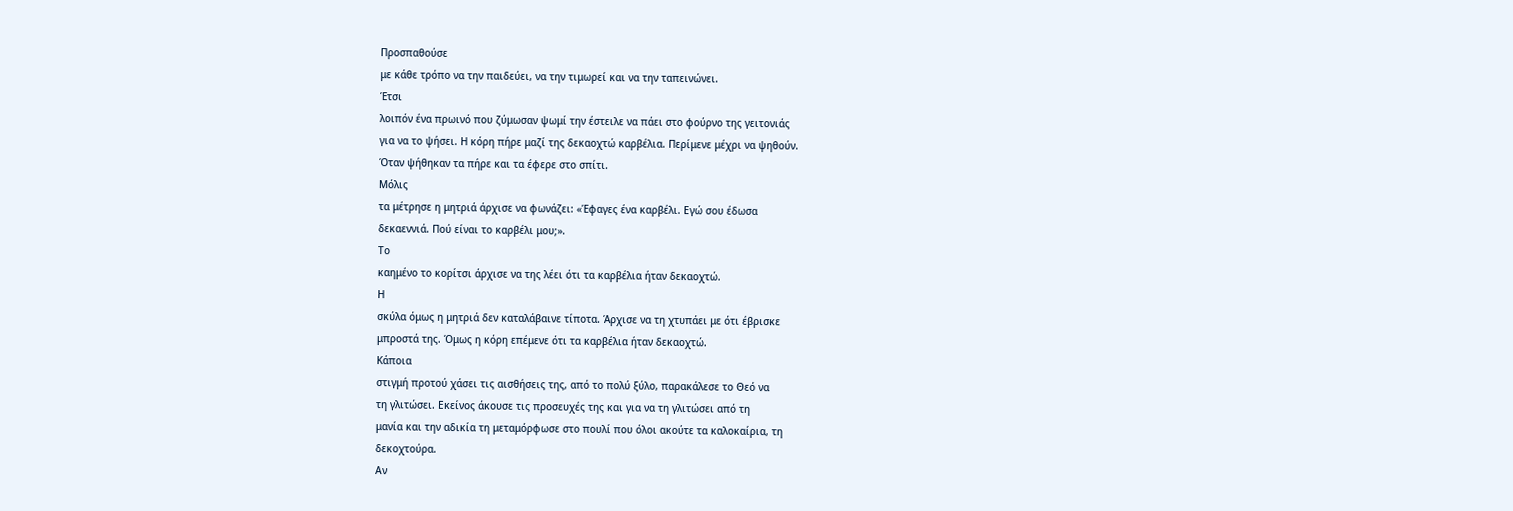Προσπαθούσε
με κάθε τρόπο να την παιδεύει, να την τιμωρεί και να την ταπεινώνει.
Έτσι
λοιπόν ένα πρωινό που ζύμωσαν ψωμί την έστειλε να πάει στο φούρνο της γειτονιάς
για να το ψήσει. Η κόρη πήρε μαζί της δεκαοχτώ καρβέλια. Περίμενε μέχρι να ψηθούν.
Όταν ψήθηκαν τα πήρε και τα έφερε στο σπίτι.
Μόλις
τα μέτρησε η μητριά άρχισε να φωνάζει: «Έφαγες ένα καρβέλι. Εγώ σου έδωσα
δεκαεννιά. Πού είναι το καρβέλι μου;».
Το
καημένο το κορίτσι άρχισε να της λέει ότι τα καρβέλια ήταν δεκαοχτώ.
Η
σκύλα όμως η μητριά δεν καταλάβαινε τίποτα. Άρχισε να τη χτυπάει με ότι έβρισκε
μπροστά της. Όμως η κόρη επέμενε ότι τα καρβέλια ήταν δεκαοχτώ.
Κάποια
στιγμή προτού χάσει τις αισθήσεις της, από το πολύ ξύλο, παρακάλεσε το Θεό να
τη γλιτώσει. Εκείνος άκουσε τις προσευχές της και για να τη γλιτώσει από τη
μανία και την αδικία τη μεταμόρφωσε στο πουλί που όλοι ακούτε τα καλοκαίρια, τη
δεκοχτούρα.
Αν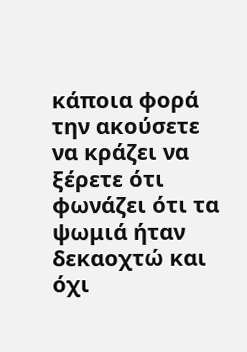κάποια φορά την ακούσετε να κράζει να ξέρετε ότι φωνάζει ότι τα ψωμιά ήταν
δεκαοχτώ και όχι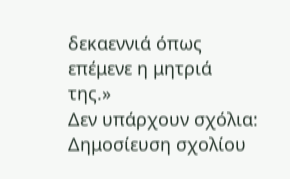δεκαεννιά όπως επέμενε η μητριά της.»
Δεν υπάρχουν σχόλια:
Δημοσίευση σχολίου